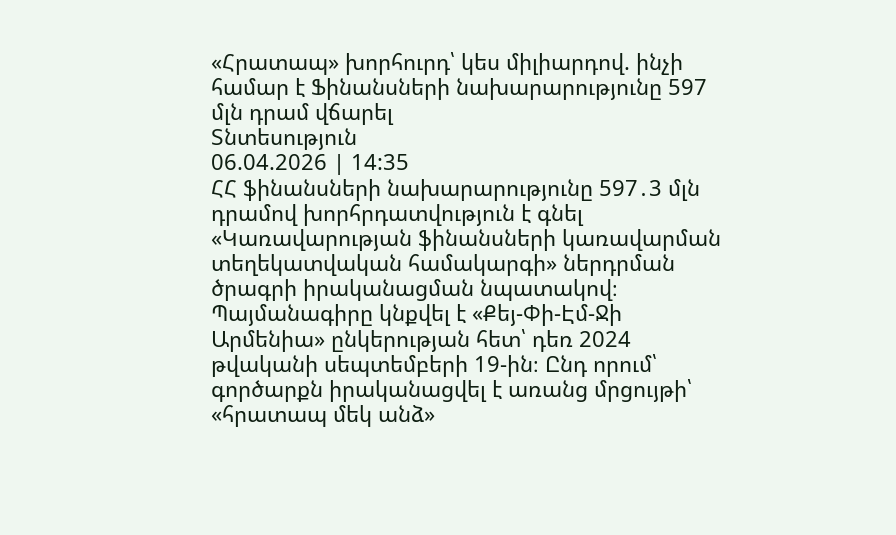«Հրատապ» խորհուրդ՝ կես միլիարդով. ինչի համար է Ֆինանսների նախարարությունը 597 մլն դրամ վճարել
Տնտեսություն
06.04.2026 | 14:35
ՀՀ ֆինանսների նախարարությունը 597․3 մլն դրամով խորհրդատվություն է գնել «Կառավարության ֆինանսների կառավարման տեղեկատվական համակարգի» ներդրման ծրագրի իրականացման նպատակով։ Պայմանագիրը կնքվել է «Քեյ-Փի-Էմ-Ջի Արմենիա» ընկերության հետ՝ դեռ 2024 թվականի սեպտեմբերի 19-ին։ Ընդ որում՝ գործարքն իրականացվել է առանց մրցույթի՝ «հրատապ մեկ անձ»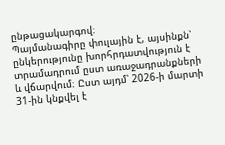ընթացակարգով։
Պայմանագիրը փուլային է, այսինքն՝ ընկերությունը խորհրդատվություն է տրամադրում ըստ առաջադրանքների և վճարվում։ Ըստ այդմ՝ 2026-ի մարտի 31-ին կնքվել է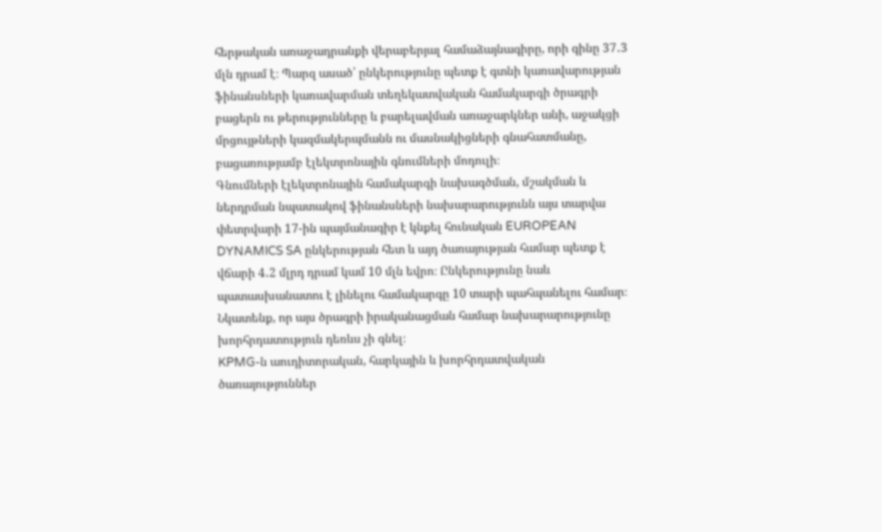հերթական առաջադրանքի վերաբերյալ համաձայնագիրը, որի գինը 37․3 մլն դրամ է։ Պարզ ասած՝ ընկերությունը պետք է գտնի կառավարության ֆինանսների կառավարման տեղեկատվական համակարգի ծրագրի բացերն ու թերությունները և բարելավման առաջարկներ անի, աջակցի մրցույթների կազմակերպմանն ու մասնակիցների գնահատմանը, բացառությամբ էլեկտրոնային գնումների մոդուլի։
Գնումների էլեկտրոնային համակարգի նախագծման, մշակման և ներդրման նպատակով ֆինանսների նախարարությունն այս տարվա փետրվարի 17-ին պայմանագիր է կնքել հունական EUROPEAN DYNAMICS SA ընկերության հետ և այդ ծառայության համար պետք է վճարի 4․2 մլրդ դրամ կամ 10 մլն եվրո։ Ընկերությունը նաև պատասխանատու է լինելու համակարգը 10 տարի պահպանելու համար։ Նկատենք, որ այս ծրագրի իրականացման համար նախարարությունը խորհրդատություն դեռևս չի գնել։
KPMG-ն աուդիտորական, հարկային և խորհրդատվական ծառայություններ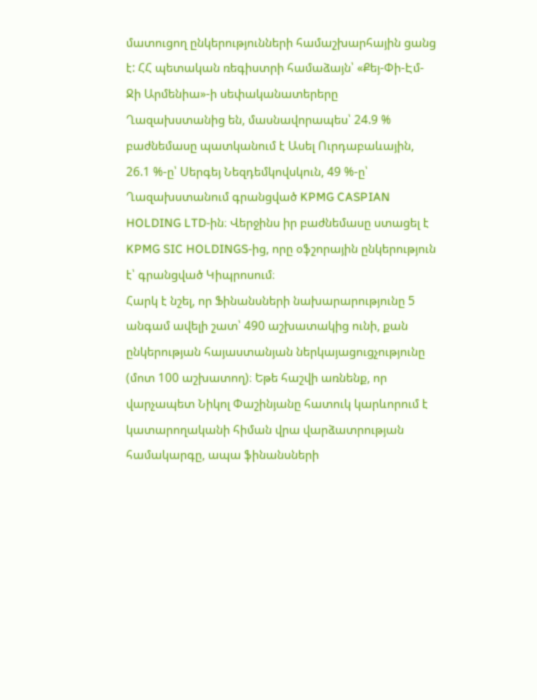մատուցող ընկերությունների համաշխարհային ցանց է: ՀՀ պետական ռեգիստրի համաձայն՝ «Քեյ-Փի-Էմ-Ջի Արմենիա»-ի սեփականատերերը Ղազախստանից են, մասնավորապես՝ 24.9 % բաժնեմասը պատկանում է Ասել Ուրդաբաևային, 26.1 %-ը՝ Սերգեյ Նեզդեմկովսկուն, 49 %-ը՝ Ղազախստանում գրանցված KPMG CASPIAN HOLDING LTD-ին։ Վերջինս իր բաժնեմասը ստացել է KPMG SIC HOLDINGS-ից, որը օֆշորային ընկերություն է՝ գրանցված Կիպրոսում։
Հարկ է նշել, որ Ֆինանսների նախարարությունը 5 անգամ ավելի շատ՝ 490 աշխատակից ունի, քան ընկերության հայաստանյան ներկայացուցչությունը (մոտ 100 աշխատող)։ Եթե հաշվի առնենք, որ վարչապետ Նիկոլ Փաշինյանը հատուկ կարևորում է կատարողականի հիման վրա վարձատրության համակարգը, ապա ֆինանսների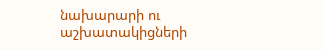նախարարի ու աշխատակիցների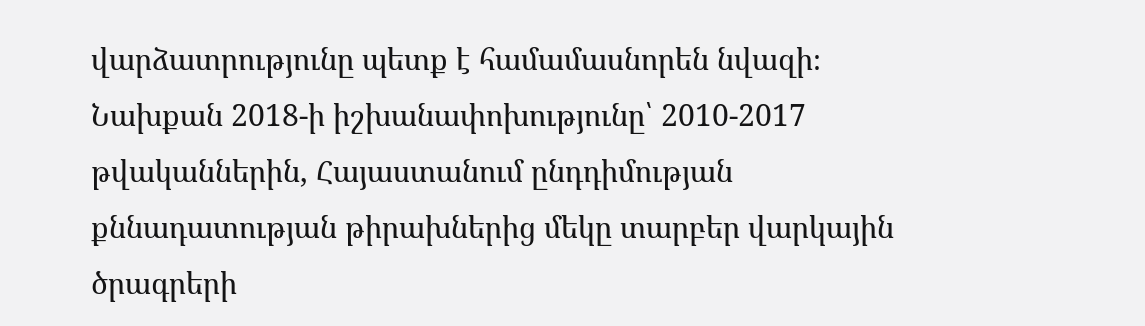վարձատրությունը պետք է համամասնորեն նվազի։
Նախքան 2018-ի իշխանափոխությունը՝ 2010-2017 թվականներին, Հայաստանում ընդդիմության քննադատության թիրախներից մեկը տարբեր վարկային ծրագրերի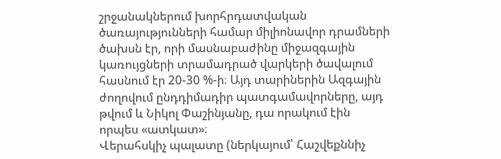շրջանակներում խորհրդատվական ծառայությունների համար միլիոնավոր դրամների ծախսն էր, որի մասնաբաժինը միջազգային կառույցների տրամադրած վարկերի ծավալում հասնում էր 20-30 %-ի։ Այդ տարիներին Ազգային ժողովում ընդդիմադիր պատգամավորները, այդ թվում և Նիկոլ Փաշինյանը, դա որակում էին որպես «ատկատ»։
Վերահսկիչ պալատը (ներկայում՝ Հաշվեքննիչ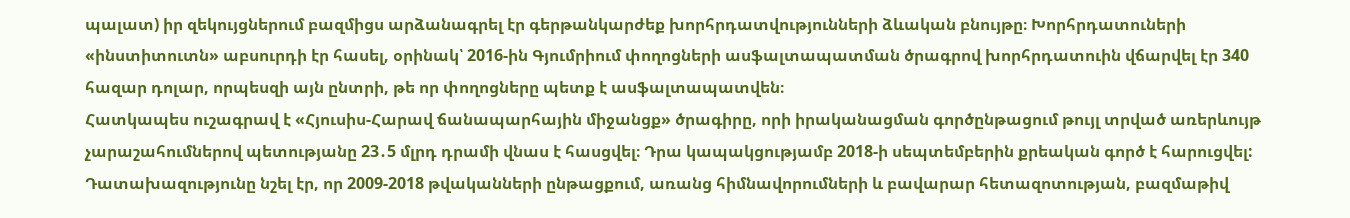պալատ) իր զեկույցներում բազմիցս արձանագրել էր գերթանկարժեք խորհրդատվությունների ձևական բնույթը։ Խորհրդատուների «ինստիտուտն» աբսուրդի էր հասել, օրինակ՝ 2016-ին Գյումրիում փողոցների ասֆալտապատման ծրագրով խորհրդատուին վճարվել էր 340 հազար դոլար, որպեսզի այն ընտրի, թե որ փողոցները պետք է ասֆալտապատվեն։
Հատկապես ուշագրավ է «Հյուսիս-Հարավ ճանապարհային միջանցք» ծրագիրը, որի իրականացման գործընթացում թույլ տրված առերևույթ չարաշահումներով պետությանը 23․5 մլրդ դրամի վնաս է հասցվել։ Դրա կապակցությամբ 2018-ի սեպտեմբերին քրեական գործ է հարուցվել: Դատախազությունը նշել էր, որ 2009-2018 թվականների ընթացքում, առանց հիմնավորումների և բավարար հետազոտության, բազմաթիվ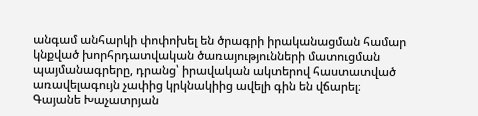անգամ անհարկի փոփոխել են ծրագրի իրականացման համար կնքված խորհրդատվական ծառայությունների մատուցման պայմանագրերը, դրանց՝ իրավական ակտերով հաստատված առավելագույն չափից կրկնակիից ավելի գին են վճարել։
Գայանե Խաչատրյան